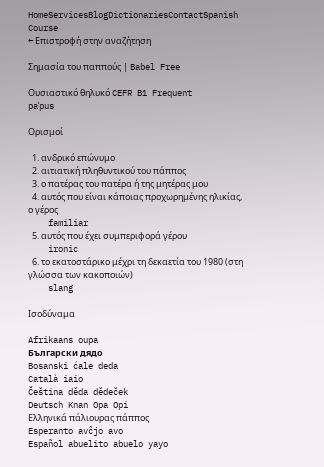HomeServicesBlogDictionariesContactSpanish Course
← Επιστροφή στην αναζήτηση

Σημασία του παππούς | Babel Free

Ουσιαστικό θηλυκό CEFR B1 Frequent
paˈpus

Ορισμοί

  1. ανδρικό επώνυμο
  2. αιτιατική πληθυντικού του πάππος
  3. ο πατέρας του πατέρα ή της μητέρας μου
  4. αυτός που είναι κάποιας προχωρημένης ηλικίας, ο γέρος
    familiar
  5. αυτός που έχει συμπεριφορά γέρου
    ironic
  6. το εκατοστάρικο μέχρι τη δεκαετία του 1980 (στη γλώσσα των κακοποιών)
    slang

Ισοδύναμα

Afrikaans oupa
Български дядо
Bosanski ćale deda
Català iaio
Čeština děda dědeček
Deutsch Knan Opa Opi
Ελληνικά πάλιουρας πάππος
Esperanto avĉjo avo
Español abuelito abuelo yayo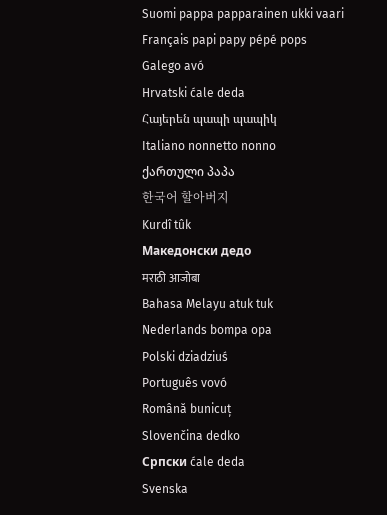Suomi pappa papparainen ukki vaari
Français papi papy pépé pops
Galego avó
Hrvatski ćale deda
Հայերեն պապի պապիկ
Italiano nonnetto nonno
ქართული პაპა
한국어 할아버지
Kurdî tûk
Македонски дедо
मराठी आजोबा
Bahasa Melayu atuk tuk
Nederlands bompa opa
Polski dziadziuś
Português vovó
Română bunicuț
Slovenčina dedko
Српски ćale deda
Svenska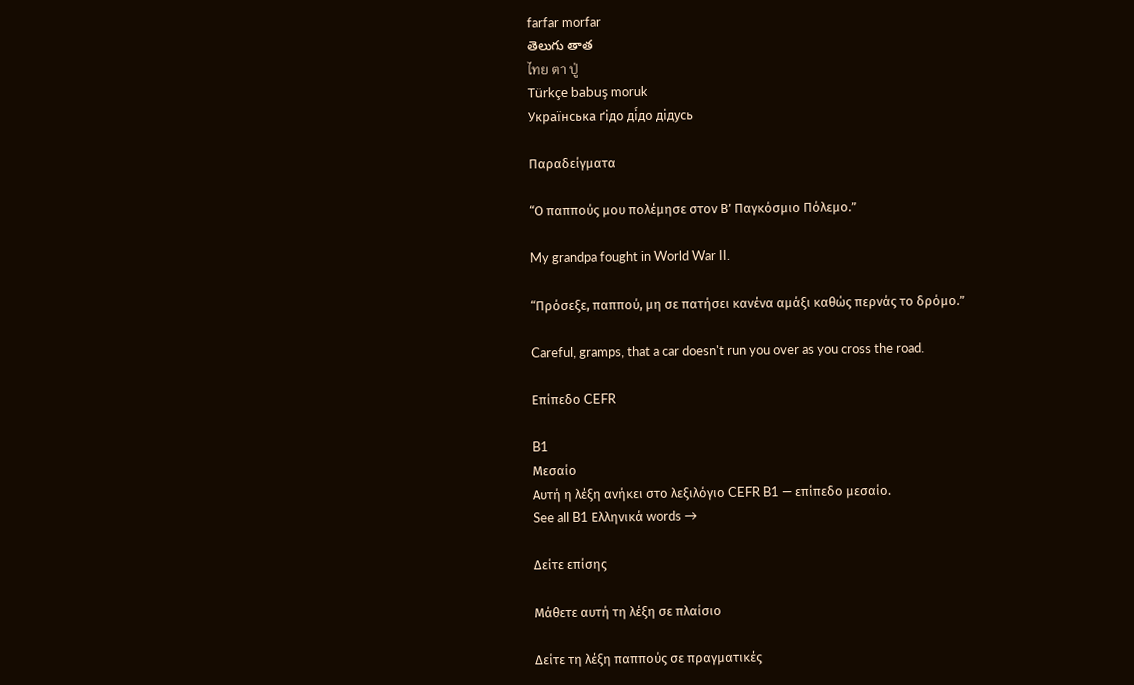farfar morfar
తెలుగు తాత
ไทย ตา ปู่
Türkçe babuş moruk
Українська ґідо ді́до дідусь

Παραδείγματα

“Ο παππούς μου πολέμησε στον Β’ Παγκόσμιο Πόλεμο.”

My grandpa fought in World War II.

“Πρόσεξε, παππού, μη σε πατήσει κανένα αμάξι καθώς περνάς το δρόμο.”

Careful, gramps, that a car doesn't run you over as you cross the road.

Επίπεδο CEFR

B1
Μεσαίο
Αυτή η λέξη ανήκει στο λεξιλόγιο CEFR B1 — επίπεδο μεσαίο.
See all B1 Ελληνικά words →

Δείτε επίσης

Μάθετε αυτή τη λέξη σε πλαίσιο

Δείτε τη λέξη παππούς σε πραγματικές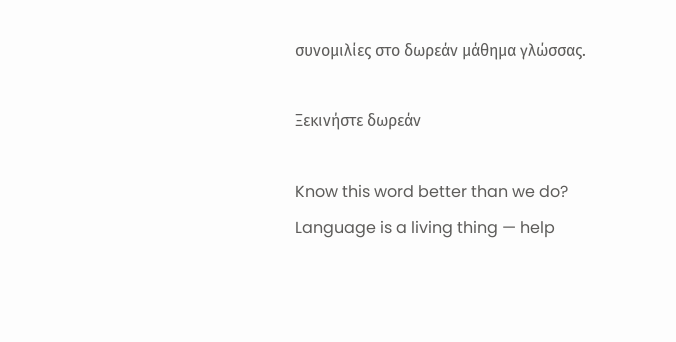συνομιλίες στο δωρεάν μάθημα γλώσσας.

Ξεκινήστε δωρεάν

Know this word better than we do? Language is a living thing — help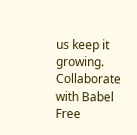us keep it growing. Collaborate with Babel Free